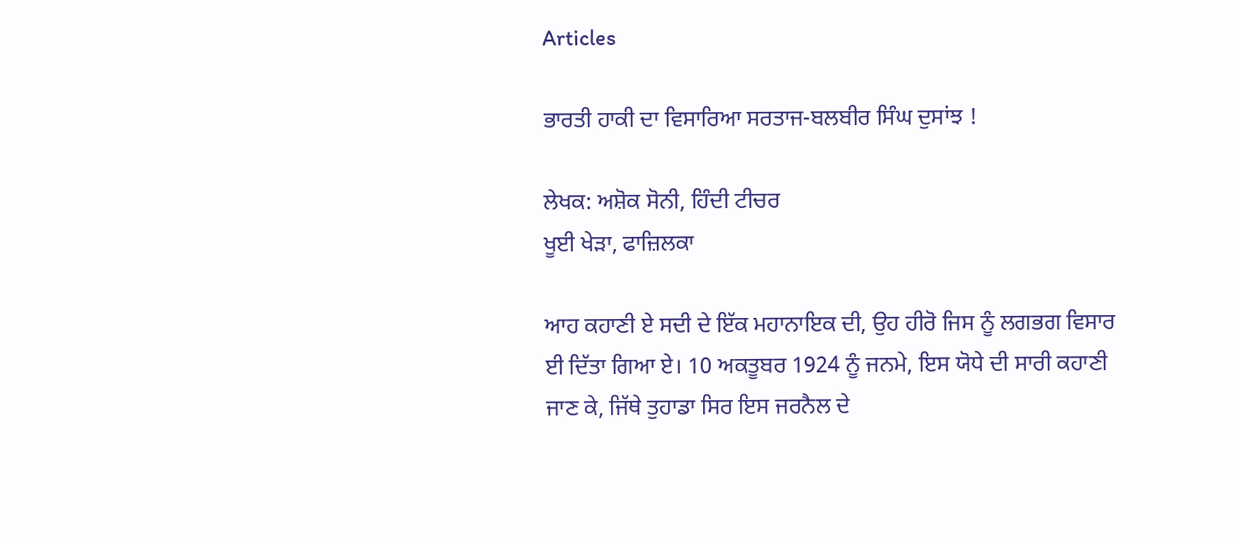Articles

ਭਾਰਤੀ ਹਾਕੀ ਦਾ ਵਿਸਾਰਿਆ ਸਰਤਾਜ-ਬਲਬੀਰ ਸਿੰਘ ਦੁਸਾਂਝ !

ਲੇਖਕ: ਅਸ਼ੋਕ ਸੋਨੀ, ਹਿੰਦੀ ਟੀਚਰ
ਖੂਈ ਖੇੜਾ, ਫਾਜ਼ਿਲਕਾ

ਆਹ ਕਹਾਣੀ ਏ ਸਦੀ ਦੇ ਇੱਕ ਮਹਾਨਾਇਕ ਦੀ, ਉਹ ਹੀਰੋ ਜਿਸ ਨੂੰ ਲਗਭਗ ਵਿਸਾਰ ਈ ਦਿੱਤਾ ਗਿਆ ਏ। 10 ਅਕਤੂਬਰ 1924 ਨੂੰ ਜਨਮੇ, ਇਸ ਯੋਧੇ ਦੀ ਸਾਰੀ ਕਹਾਣੀ ਜਾਣ ਕੇ, ਜਿੱਥੇ ਤੁਹਾਡਾ ਸਿਰ ਇਸ ਜਰਨੈਲ ਦੇ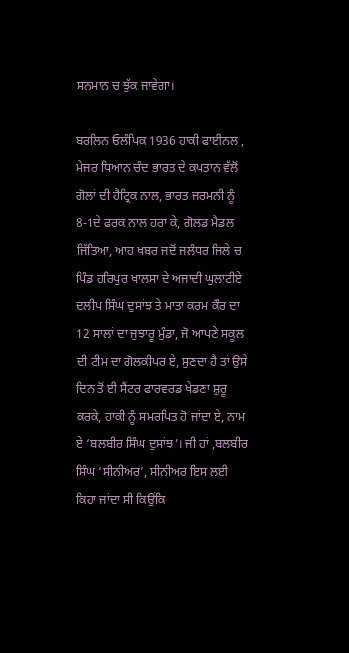ਸਨਮਾਨ ਚ ਝੁੱਕ ਜਾਵੇਗਾ।

ਬਰਲਿਨ ਓਲੰਪਿਕ 1936 ਹਾਕੀ ਫਾਈਨਲ , ਮੇਜਰ ਧਿਆਨ ਚੰਦ ਭਾਰਤ ਦੇ ਕਪਤਾਨ ਵੱਲੋਂ ਗੋਲਾਂ ਦੀ ਹੈਟ੍ਰਿਕ ਨਾਲ, ਭਾਰਤ ਜਰਮਨੀ ਨੂੰ 8-1ਦੇ ਫਰਕ ਨਾਲ ਹਰਾ ਕੇ, ਗੋਲਡ ਮੈਡਲ ਜਿੱਤਿਆ, ਆਹ ਖਬਰ ਜਦੋਂ ਜਲੰਧਰ ਜਿਲੇ ਚ ਪਿੰਡ ਹਰਿਪੁਰ ਖਾਲਸਾ ਦੇ ਅਜਾਦੀ ਘੁਲਾਟੀਏ ਦਲੀਪ ਸਿੰਘ ਦੁਸਾਂਝ ਤੇ ਮਾਤਾ ਕਰਮ ਕੌਰ ਦਾ 12 ਸਾਲਾਂ ਦਾ ਜੁਝਾਰੂ ਮੁੰਡਾ, ਜੋ ਆਪਣੇ ਸਕੂਲ ਦੀ ਟੀਮ ਦਾ ਗੋਲਕੀਪਰ ਏ, ਸੁਣਦਾ ਹੈ ਤਾਂ ਉਸੇ ਦਿਨ ਤੋਂ ਈ ਸੈਂਟਰ ਫਾਰਵਰਡ ਖੇਡਣਾ ਸ਼ੁਰੂ ਕਰਕੇ, ਹਾਕੀ ਨੂੰ ਸਮਰਪਿਤ ਹੋ ਜਾਂਦਾ ਏ, ਨਾਮ ਏ ‘ਬਲਬੀਰ ਸਿੰਘ ਦੁਸਾਂਝ’। ਜੀ ਹਾਂ ,ਬਲਬੀਰ ਸਿੰਘ ‘ਸੀਨੀਅਰ’, ਸੀਨੀਅਰ ਇਸ ਲਈ ਕਿਹਾ ਜਾਂਦਾ ਸੀ ਕਿਉਂਕਿ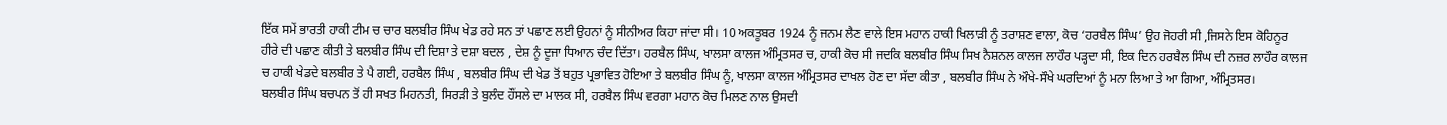ਇੱਕ ਸਮੇਂ ਭਾਰਤੀ ਹਾਕੀ ਟੀਮ ਚ ਚਾਰ ਬਲਬੀਰ ਸਿੰਘ ਖੇਡ ਰਹੇ ਸਨ ਤਾਂ ਪਛਾਣ ਲਈ ਉਹਨਾਂ ਨੂੰ ਸੀਨੀਅਰ ਕਿਹਾ ਜਾਂਦਾ ਸੀ। 10 ਅਕਤੂਬਰ 1924 ਨੂੰ ਜਨਮ ਲੈਣ ਵਾਲੇ ਇਸ ਮਹਾਨ ਹਾਕੀ ਖਿਲਾੜੀ ਨੂੰ ਤਰਾਸ਼ਣ ਵਾਲਾ, ਕੋਚ ‘ਹਰਬੈਲ ਸਿੰਘ’ ਉਹ ਜੋਹਰੀ ਸੀ ,ਜਿਸਨੇ ਇਸ ਕੋਹਿਨੂਰ ਹੀਰੇ ਦੀ ਪਛਾਣ ਕੀਤੀ ਤੇ ਬਲਬੀਰ ਸਿੰਘ ਦੀ ਦਿਸ਼ਾ ਤੇ ਦਸ਼ਾ ਬਦਲ , ਦੇਸ਼ ਨੂੰ ਦੂਜਾ ਧਿਆਨ ਚੰਦ ਦਿੱਤਾ। ਹਰਬੈਲ ਸਿੰਘ, ਖਾਲਸਾ ਕਾਲਜ ਅੰਮ੍ਰਿਤਸਰ ਚ, ਹਾਕੀ ਕੋਚ ਸੀ ਜਦਕਿ ਬਲਬੀਰ ਸਿੰਘ ਸਿਖ ਨੈਸ਼ਨਲ ਕਾਲਜ ਲਾਹੌਰ ਪੜ੍ਹਦਾ ਸੀ, ਇਕ ਦਿਨ ਹਰਬੈਲ ਸਿੰਘ ਦੀ ਨਜ਼ਰ ਲਾਹੌਰ ਕਾਲਜ ਚ ਹਾਕੀ ਖੇਡਦੇ ਬਲਬੀਰ ਤੇ ਪੈ ਗਈ, ਹਰਬੈਲ ਸਿੰਘ , ਬਲਬੀਰ ਸਿੰਘ ਦੀ ਖੇਡ ਤੋਂ ਬਹੁਤ ਪ੍ਰਭਾਵਿਤ ਹੋਇਆ ਤੇ ਬਲਬੀਰ ਸਿੰਘ ਨੂੰ, ਖਾਲਸਾ ਕਾਲਜ ਅੰਮ੍ਰਿਤਸਰ ਦਾਖਲ ਹੋਣ ਦਾ ਸੱਦਾ ਕੀਤਾ , ਬਲਬੀਰ ਸਿੰਘ ਨੇ ਔਖੇ-ਸੌਖੇ ਘਰਦਿਆਂ ਨੂੰ ਮਨਾ ਲਿਆ ਤੇ ਆ ਗਿਆ, ਅੰਮ੍ਰਿਤਸਰ।
ਬਲਬੀਰ ਸਿੰਘ ਬਚਪਨ ਤੋਂ ਹੀ ਸਖਤ ਮਿਹਨਤੀ, ਸਿਰੜੀ ਤੇ ਬੁਲੰਦ ਹੌਂਸਲੇ ਦਾ ਮਾਲਕ ਸੀ, ਹਰਬੈਲ ਸਿੰਘ ਵਰਗਾ ਮਹਾਨ ਕੋਚ ਮਿਲਣ ਨਾਲ ਉਸਦੀ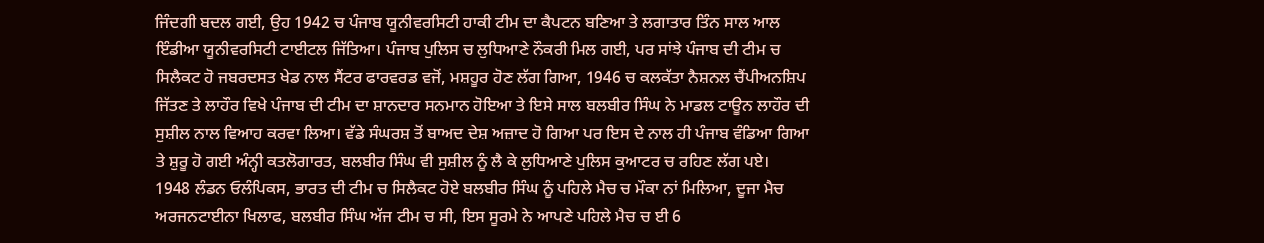ਜਿੰਦਗੀ ਬਦਲ ਗਈ, ਉਹ 1942 ਚ ਪੰਜਾਬ ਯੂਨੀਵਰਸਿਟੀ ਹਾਕੀ ਟੀਮ ਦਾ ਕੈਪਟਨ ਬਣਿਆ ਤੇ ਲਗਾਤਾਰ ਤਿੰਨ ਸਾਲ ਆਲ ਇੰਡੀਆ ਯੂਨੀਵਰਸਿਟੀ ਟਾਈਟਲ ਜਿੱਤਿਆ। ਪੰਜਾਬ ਪੁਲਿਸ ਚ ਲੁਧਿਆਣੇ ਨੌਕਰੀ ਮਿਲ ਗਈ, ਪਰ ਸਾਂਝੇ ਪੰਜਾਬ ਦੀ ਟੀਮ ਚ ਸਿਲੈਕਟ ਹੋ ਜਬਰਦਸਤ ਖੇਡ ਨਾਲ ਸੈਂਟਰ ਫਾਰਵਰਡ ਵਜੋਂ, ਮਸ਼ਹੂਰ ਹੋਣ ਲੱਗ ਗਿਆ, 1946 ਚ ਕਲਕੱਤਾ ਨੈਸ਼ਨਲ ਚੈਂਪੀਅਨਸ਼ਿਪ ਜਿੱਤਣ ਤੇ ਲਾਹੌਰ ਵਿਖੇ ਪੰਜਾਬ ਦੀ ਟੀਮ ਦਾ ਸ਼ਾਨਦਾਰ ਸਨਮਾਨ ਹੋਇਆ ਤੇ ਇਸੇ ਸਾਲ ਬਲਬੀਰ ਸਿੰਘ ਨੇ ਮਾਡਲ ਟਾਊਨ ਲਾਹੌਰ ਦੀ ਸੁਸ਼ੀਲ ਨਾਲ ਵਿਆਹ ਕਰਵਾ ਲਿਆ। ਵੱਡੇ ਸੰਘਰਸ਼ ਤੋਂ ਬਾਅਦ ਦੇਸ਼ ਅਜ਼ਾਦ ਹੋ ਗਿਆ ਪਰ ਇਸ ਦੇ ਨਾਲ ਹੀ ਪੰਜਾਬ ਵੰਡਿਆ ਗਿਆ ਤੇ ਸ਼ੁਰੂ ਹੋ ਗਈ ਅੰਨ੍ਹੀ ਕਤਲੋਗਾਰਤ, ਬਲਬੀਰ ਸਿੰਘ ਵੀ ਸੁਸ਼ੀਲ ਨੂੰ ਲੈ ਕੇ ਲੁਧਿਆਣੇ ਪੁਲਿਸ ਕੁਆਟਰ ਚ ਰਹਿਣ ਲੱਗ ਪਏ।
1948 ਲੰਡਨ ਓਲੰਪਿਕਸ, ਭਾਰਤ ਦੀ ਟੀਮ ਚ ਸਿਲੈਕਟ ਹੋਏ ਬਲਬੀਰ ਸਿੰਘ ਨੂੰ ਪਹਿਲੇ ਮੈਚ ਚ ਮੌਕਾ ਨਾਂ ਮਿਲਿਆ, ਦੂਜਾ ਮੈਚ ਅਰਜਨਟਾਈਨਾ ਖਿਲਾਫ, ਬਲਬੀਰ ਸਿੰਘ ਅੱਜ ਟੀਮ ਚ ਸੀ, ਇਸ ਸੂਰਮੇ ਨੇ ਆਪਣੇ ਪਹਿਲੇ ਮੈਚ ਚ ਈ 6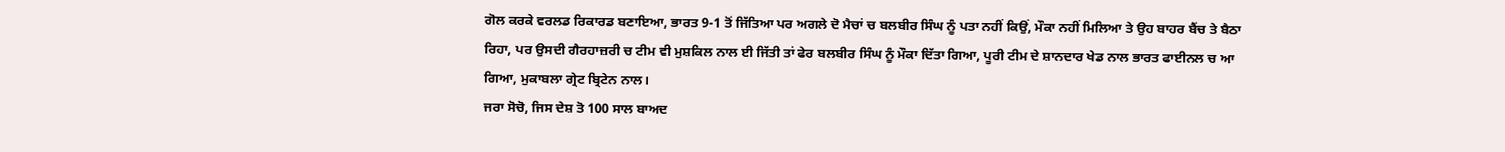ਗੋਲ ਕਰਕੇ ਵਰਲਡ ਰਿਕਾਰਡ ਬਣਾਇਆ, ਭਾਰਤ 9-1 ਤੋਂ ਜਿੱਤਿਆ ਪਰ ਅਗਲੇ ਦੋ ਮੈਚਾਂ ਚ ਬਲਬੀਰ ਸਿੰਘ ਨੂੰ ਪਤਾ ਨਹੀਂ ਕਿਉਂ, ਮੌਕਾ ਨਹੀਂ ਮਿਲਿਆ ਤੇ ਉਹ ਬਾਹਰ ਬੈਂਚ ਤੇ ਬੈਠਾ ਰਿਹਾ, ਪਰ ਉਸਦੀ ਗੈਰਹਾਜ਼ਰੀ ਚ ਟੀਮ ਵੀ ਮੁਸ਼ਕਿਲ ਨਾਲ ਈ ਜਿੱਤੀ ਤਾਂ ਫੇਰ ਬਲਬੀਰ ਸਿੰਘ ਨੂੰ ਮੌਕਾ ਦਿੱਤਾ ਗਿਆ, ਪੂਰੀ ਟੀਮ ਦੇ ਸ਼ਾਨਦਾਰ ਖੇਡ ਨਾਲ ਭਾਰਤ ਫਾਈਨਲ ਚ ਆ ਗਿਆ, ਮੁਕਾਬਲਾ ਗ੍ਰੇਟ ਬ੍ਰਿਟੇਨ ਨਾਲ।
ਜਰਾ ਸੋਚੋ, ਜਿਸ ਦੇਸ਼ ਤੋ 100 ਸਾਲ ਬਾਅਦ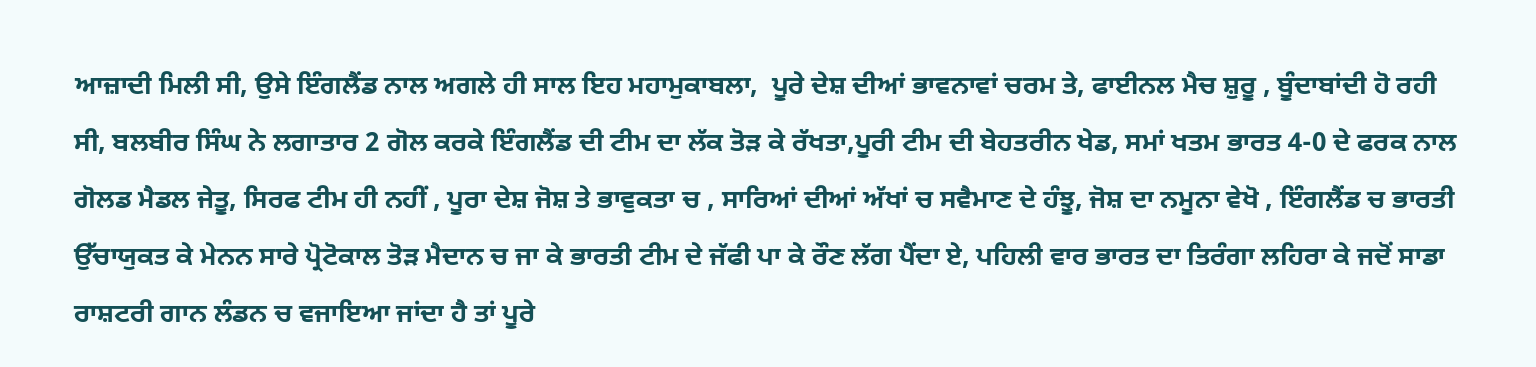ਆਜ਼ਾਦੀ ਮਿਲੀ ਸੀ, ਉਸੇ ਇੰਗਲੈਂਡ ਨਾਲ ਅਗਲੇ ਹੀ ਸਾਲ ਇਹ ਮਹਾਮੁਕਾਬਲਾ,  ਪੂਰੇ ਦੇਸ਼ ਦੀਆਂ ਭਾਵਨਾਵਾਂ ਚਰਮ ਤੇ, ਫਾਈਨਲ ਮੈਚ ਸ਼ੁਰੂ , ਬੂੰਦਾਬਾਂਦੀ ਹੋ ਰਹੀ ਸੀ, ਬਲਬੀਰ ਸਿੰਘ ਨੇ ਲਗਾਤਾਰ 2 ਗੋਲ ਕਰਕੇ ਇੰਗਲੈਂਡ ਦੀ ਟੀਮ ਦਾ ਲੱਕ ਤੋੜ ਕੇ ਰੱਖਤਾ,ਪੂਰੀ ਟੀਮ ਦੀ ਬੇਹਤਰੀਨ ਖੇਡ, ਸਮਾਂ ਖਤਮ ਭਾਰਤ 4-0 ਦੇ ਫਰਕ ਨਾਲ ਗੋਲਡ ਮੈਡਲ ਜੇਤੂ, ਸਿਰਫ ਟੀਮ ਹੀ ਨਹੀਂ , ਪੂਰਾ ਦੇਸ਼ ਜੋਸ਼ ਤੇ ਭਾਵੁਕਤਾ ਚ , ਸਾਰਿਆਂ ਦੀਆਂ ਅੱਖਾਂ ਚ ਸਵੈਮਾਣ ਦੇ ਹੰਝੂ, ਜੋਸ਼ ਦਾ ਨਮੂਨਾ ਵੇਖੋ , ਇੰਗਲੈਂਡ ਚ ਭਾਰਤੀ ਉੱਚਾਯੁਕਤ ਕੇ ਮੇਨਨ ਸਾਰੇ ਪ੍ਰੋਟੋਕਾਲ ਤੋੜ ਮੈਦਾਨ ਚ ਜਾ ਕੇ ਭਾਰਤੀ ਟੀਮ ਦੇ ਜੱਫੀ ਪਾ ਕੇ ਰੌਣ ਲੱਗ ਪੈਂਦਾ ਏ, ਪਹਿਲੀ ਵਾਰ ਭਾਰਤ ਦਾ ਤਿਰੰਗਾ ਲਹਿਰਾ ਕੇ ਜਦੋਂ ਸਾਡਾ ਰਾਸ਼ਟਰੀ ਗਾਨ ਲੰਡਨ ਚ ਵਜਾਇਆ ਜਾਂਦਾ ਹੈ ਤਾਂ ਪੂਰੇ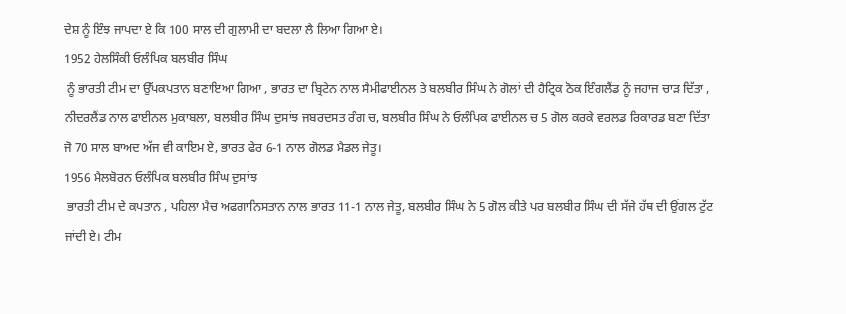ਦੇਸ਼ ਨੂੰ ਇੰਝ ਜਾਪਦਾ ਏ ਕਿ 100 ਸਾਲ ਦੀ ਗੁਲਾਮੀ ਦਾ ਬਦਲਾ ਲੈ ਲਿਆ ਗਿਆ ਏ।
1952 ਹੇਲਸਿੰਕੀ ਓਲੰਪਿਕ ਬਲਬੀਰ ਸਿੰਘ
 ਨੂੰ ਭਾਰਤੀ ਟੀਮ ਦਾ ਉੱਪਕਪਤਾਨ ਬਣਾਇਆ ਗਿਆ , ਭਾਰਤ ਦਾ ਬ੍ਰਿਟੇਨ ਨਾਲ ਸੈਮੀਫਾਈਨਲ ਤੇ ਬਲਬੀਰ ਸਿੰਘ ਨੇ ਗੋਲਾਂ ਦੀ ਹੈਟ੍ਰਿਕ ਠੋਕ ਇੰਗਲੈਂਡ ਨੂੰ ਜਹਾਜ ਚਾੜ ਦਿੱਤਾ , ਨੀਦਰਲੈਂਡ ਨਾਲ ਫਾਈਨਲ ਮੁਕਾਬਲਾ, ਬਲਬੀਰ ਸਿੰਘ ਦੁਸਾਂਝ ਜਬਰਦਸਤ ਰੰਗ ਚ, ਬਲਬੀਰ ਸਿੰਘ ਨੇ ਓਲੰਪਿਕ ਫਾਈਨਲ ਚ 5 ਗੋਲ ਕਰਕੇ ਵਰਲਡ ਰਿਕਾਰਡ ਬਣਾ ਦਿੱਤਾ ਜੋ 70 ਸਾਲ ਬਾਅਦ ਅੱਜ ਵੀ ਕਾਇਮ ਏ, ਭਾਰਤ ਫੇਰ 6-1 ਨਾਲ ਗੋਲਡ ਮੈਡਲ ਜੇਤੂ।
1956 ਮੈਲਬੋਰਨ ਓਲੰਪਿਕ ਬਲਬੀਰ ਸਿੰਘ ਦੁਸਾਂਝ
 ਭਾਰਤੀ ਟੀਮ ਦੇ ਕਪਤਾਨ , ਪਹਿਲਾ ਮੈਚ ਅਫਗਾਨਿਸਤਾਨ ਨਾਲ ਭਾਰਤ 11-1 ਨਾਲ ਜੇਤੂ, ਬਲਬੀਰ ਸਿੰਘ ਨੇ 5 ਗੋਲ ਕੀਤੇ ਪਰ ਬਲਬੀਰ ਸਿੰਘ ਦੀ ਸੱਜੇ ਹੱਥ ਦੀ ਉਂਗਲ ਟੁੱਟ ਜਾਂਦੀ ਏ। ਟੀਮ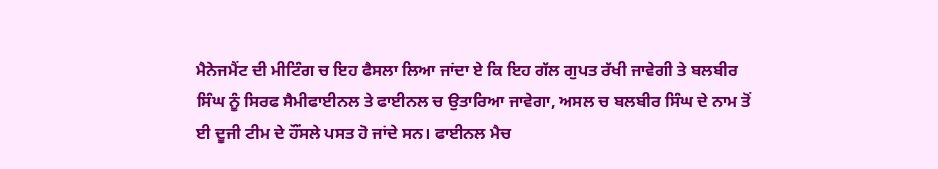ਮੈਨੇਜਮੈਂਟ ਦੀ ਮੀਟਿੰਗ ਚ ਇਹ ਫੈਸਲਾ ਲਿਆ ਜਾਂਦਾ ਏ ਕਿ ਇਹ ਗੱਲ ਗੁਪਤ ਰੱਖੀ ਜਾਵੇਗੀ ਤੇ ਬਲਬੀਰ ਸਿੰਘ ਨੂੰ ਸਿਰਫ ਸੈਮੀਫਾਈਨਲ ਤੇ ਫਾਈਨਲ ਚ ਉਤਾਰਿਆ ਜਾਵੇਗਾ, ਅਸਲ ਚ ਬਲਬੀਰ ਸਿੰਘ ਦੇ ਨਾਮ ਤੋਂ ਈ ਦੂਜੀ ਟੀਮ ਦੇ ਹੌਂਸਲੇ ਪਸਤ ਹੋ ਜਾਂਦੇ ਸਨ। ਫਾਈਨਲ ਮੈਚ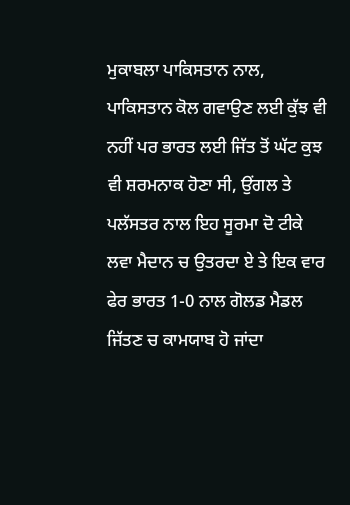ਮੁਕਾਬਲਾ ਪਾਕਿਸਤਾਨ ਨਾਲ, ਪਾਕਿਸਤਾਨ ਕੋਲ ਗਵਾਉਣ ਲਈ ਕੁੱਝ ਵੀ ਨਹੀਂ ਪਰ ਭਾਰਤ ਲਈ ਜਿੱਤ ਤੋਂ ਘੱਟ ਕੁਝ ਵੀ ਸ਼ਰਮਨਾਕ ਹੋਣਾ ਸੀ, ਉਂਗਲ ਤੇ ਪਲੱਸਤਰ ਨਾਲ ਇਹ ਸੂਰਮਾ ਦੋ ਟੀਕੇ ਲਵਾ ਮੈਦਾਨ ਚ ਉਤਰਦਾ ਏ ਤੇ ਇਕ ਵਾਰ ਫੇਰ ਭਾਰਤ 1-0 ਨਾਲ ਗੋਲਡ ਮੈਡਲ ਜਿੱਤਣ ਚ ਕਾਮਯਾਬ ਹੋ ਜਾਂਦਾ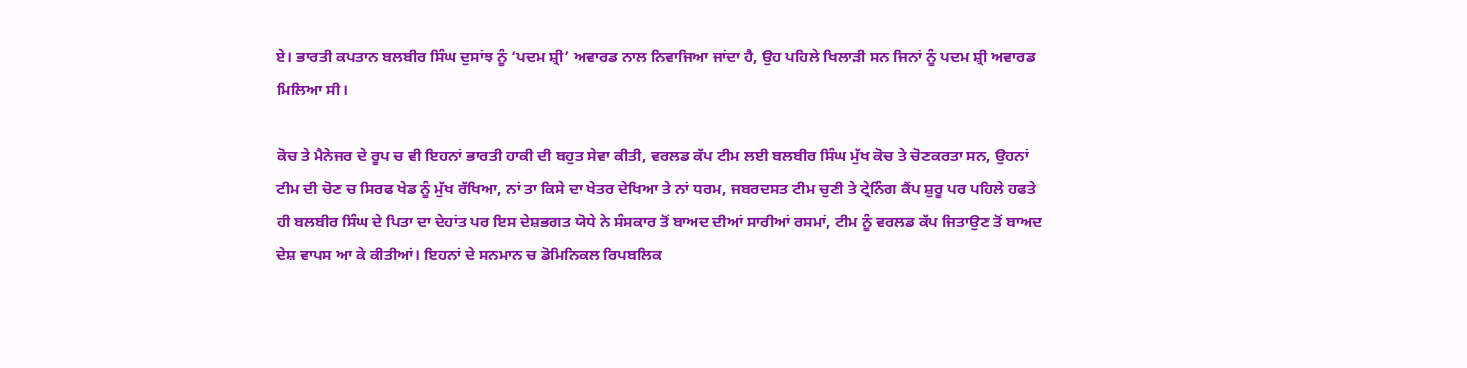ਏ। ਭਾਰਤੀ ਕਪਤਾਨ ਬਲਬੀਰ ਸਿੰਘ ਦੁਸਾਂਝ ਨੂੰ ‘ਪਦਮ ਸ਼੍ਰੀ’ ਅਵਾਰਡ ਨਾਲ ਨਿਵਾਜਿਆ ਜਾਂਦਾ ਹੈ, ਉਹ ਪਹਿਲੇ ਖਿਲਾੜੀ ਸਨ ਜਿਨਾਂ ਨੂੰ ਪਦਮ ਸ਼੍ਰੀ ਅਵਾਰਡ ਮਿਲਿਆ ਸੀ।

ਕੋਚ ਤੇ ਮੈਨੇਜਰ ਦੇ ਰੂਪ ਚ ਵੀ ਇਹਨਾਂ ਭਾਰਤੀ ਹਾਕੀ ਦੀ ਬਹੁਤ ਸੇਵਾ ਕੀਤੀ, ਵਰਲਡ ਕੱਪ ਟੀਮ ਲਈ ਬਲਬੀਰ ਸਿੰਘ ਮੁੱਖ ਕੋਚ ਤੇ ਚੋਣਕਰਤਾ ਸਨ, ਉਹਨਾਂ ਟੀਮ ਦੀ ਚੋਣ ਚ ਸਿਰਫ ਖੇਡ ਨੂੰ ਮੁੱਖ ਰੱਖਿਆ, ਨਾਂ ਤਾ ਕਿਸੇ ਦਾ ਖੇਤਰ ਦੇਖਿਆ ਤੇ ਨਾਂ ਧਰਮ, ਜਬਰਦਸਤ ਟੀਮ ਚੁਣੀ ਤੇ ਟ੍ਰੇਨਿੰਗ ਕੈਂਪ ਸ਼ੁਰੂ ਪਰ ਪਹਿਲੇ ਹਫਤੇ ਹੀ ਬਲਬੀਰ ਸਿੰਘ ਦੇ ਪਿਤਾ ਦਾ ਦੇਹਾਂਤ ਪਰ ਇਸ ਦੇਸ਼ਭਗਤ ਯੋਧੇ ਨੇ ਸੰਸਕਾਰ ਤੋਂ ਬਾਅਦ ਦੀਆਂ ਸਾਰੀਆਂ ਰਸਮਾਂ, ਟੀਮ ਨੂੰ ਵਰਲਡ ਕੱਪ ਜਿਤਾਉਣ ਤੋਂ ਬਾਅਦ ਦੇਸ਼ ਵਾਪਸ ਆ ਕੇ ਕੀਤੀਆਂ। ਇਹਨਾਂ ਦੇ ਸਨਮਾਨ ਚ ਡੋਮਿਨਿਕਲ ਰਿਪਬਲਿਕ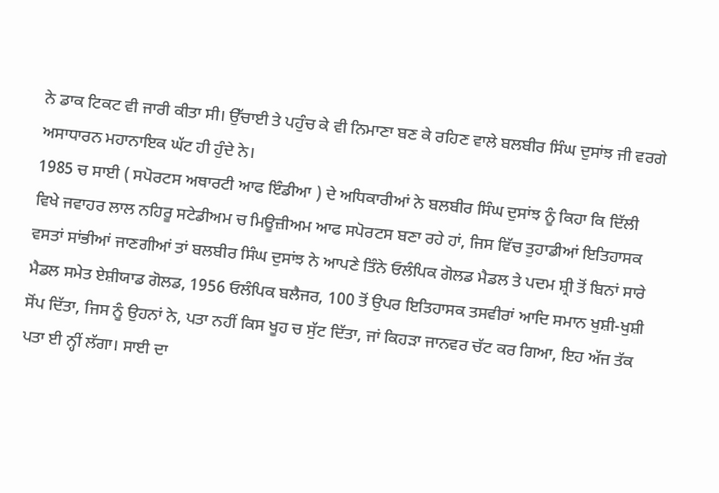ਨੇ ਡਾਕ ਟਿਕਟ ਵੀ ਜਾਰੀ ਕੀਤਾ ਸੀ। ਉੱਚਾਈ ਤੇ ਪਹੁੰਚ ਕੇ ਵੀ ਨਿਮਾਣਾ ਬਣ ਕੇ ਰਹਿਣ ਵਾਲੇ ਬਲਬੀਰ ਸਿੰਘ ਦੁਸਾਂਝ ਜੀ ਵਰਗੇ ਅਸਾਧਾਰਨ ਮਹਾਨਾਇਕ ਘੱਟ ਹੀ ਹੁੰਦੇ ਨੇ।
1985 ਚ ਸਾਈ ( ਸਪੋਰਟਸ ਅਥਾਰਟੀ ਆਫ ਇੰਡੀਆ ) ਦੇ ਅਧਿਕਾਰੀਆਂ ਨੇ ਬਲਬੀਰ ਸਿੰਘ ਦੁਸਾਂਝ ਨੂੰ ਕਿਹਾ ਕਿ ਦਿੱਲੀ ਵਿਖੇ ਜਵਾਹਰ ਲਾਲ ਨਹਿਰੂ ਸਟੇਡੀਅਮ ਚ ਮਿਊਜ਼ੀਅਮ ਆਫ ਸਪੋਰਟਸ ਬਣਾ ਰਹੇ ਹਾਂ, ਜਿਸ ਵਿੱਚ ਤੁਹਾਡੀਆਂ ਇਤਿਹਾਸਕ ਵਸਤਾਂ ਸਾਂਭੀਆਂ ਜਾਣਗੀਆਂ ਤਾਂ ਬਲਬੀਰ ਸਿੰਘ ਦੁਸਾਂਝ ਨੇ ਆਪਣੇ ਤਿੰਨੇ ਓਲੰਪਿਕ ਗੋਲਡ ਮੈਡਲ ਤੇ ਪਦਮ ਸ਼੍ਰੀ ਤੋਂ ਬਿਨਾਂ ਸਾਰੇ ਮੈਡਲ ਸਮੇਤ ਏਸ਼ੀਯਾਡ ਗੋਲਡ, 1956 ਓਲੰਪਿਕ ਬਲੈਜਰ, 100 ਤੋਂ ਉਪਰ ਇਤਿਹਾਸਕ ਤਸਵੀਰਾਂ ਆਦਿ ਸਮਾਨ ਖੁਸ਼ੀ-ਖੁਸ਼ੀ ਸੋਂਪ ਦਿੱਤਾ, ਜਿਸ ਨੂੰ ਉਹਨਾਂ ਨੇ, ਪਤਾ ਨਹੀਂ ਕਿਸ ਖੂਹ ਚ ਸੁੱਟ ਦਿੱਤਾ, ਜਾਂ ਕਿਹੜਾ ਜਾਨਵਰ ਚੱਟ ਕਰ ਗਿਆ, ਇਹ ਅੱਜ ਤੱਕ ਪਤਾ ਈ ਨ੍ਹੀਂ ਲੱਗਾ। ਸਾਈ ਦਾ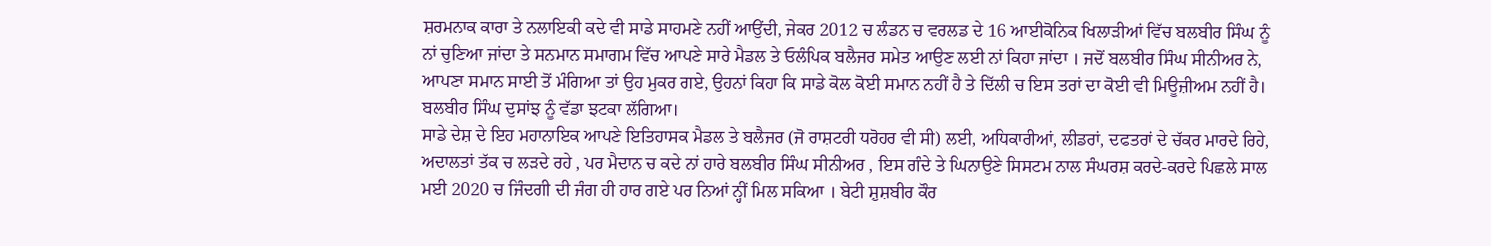ਸ਼ਰਮਨਾਕ ਕਾਰਾ ਤੇ ਨਲਾਇਕੀ ਕਦੇ ਵੀ ਸਾਡੇ ਸਾਹਮਣੇ ਨਹੀਂ ਆਉਂਦੀ, ਜੇਕਰ 2012 ਚ ਲੰਡਨ ਚ ਵਰਲਡ ਦੇ 16 ਆਈਕੋਨਿਕ ਖਿਲਾੜੀਆਂ ਵਿੱਚ ਬਲਬੀਰ ਸਿੰਘ ਨੂੰ ਨਾਂ ਚੁਣਿਆ ਜਾਂਦਾ ਤੇ ਸਨਮਾਨ ਸਮਾਗਮ ਵਿੱਚ ਆਪਣੇ ਸਾਰੇ ਮੈਡਲ ਤੇ ਓਲੰਪਿਕ ਬਲੈਜਰ ਸਮੇਤ ਆਉਣ ਲਈ ਨਾਂ ਕਿਹਾ ਜਾਂਦਾ । ਜਦੋਂ ਬਲਬੀਰ ਸਿੰਘ ਸੀਨੀਅਰ ਨੇ, ਆਪਣਾ ਸਮਾਨ ਸਾਈ ਤੋਂ ਮੰਗਿਆ ਤਾਂ ਉਹ ਮੁਕਰ ਗਏ, ਉਹਨਾਂ ਕਿਹਾ ਕਿ ਸਾਡੇ ਕੋਲ ਕੋਈ ਸਮਾਨ ਨਹੀਂ ਹੈ ਤੇ ਦਿੱਲੀ ਚ ਇਸ ਤਰਾਂ ਦਾ ਕੋਈ ਵੀ ਮਿਊਜ਼ੀਅਮ ਨਹੀਂ ਹੈ। ਬਲਬੀਰ ਸਿੰਘ ਦੁਸਾਂਝ ਨੂੰ ਵੱਡਾ ਝਟਕਾ ਲੱਗਿਆ।
ਸਾਡੇ ਦੇਸ਼ ਦੇ ਇਹ ਮਹਾਨਾਇਕ ਆਪਣੇ ਇਤਿਹਾਸਕ ਮੈਡਲ ਤੇ ਬਲੈਜਰ (ਜੋ ਰਾਸ਼ਟਰੀ ਧਰੋਹਰ ਵੀ ਸੀ) ਲਈ, ਅਧਿਕਾਰੀਆਂ, ਲੀਡਰਾਂ, ਦਫਤਰਾਂ ਦੇ ਚੱਕਰ ਮਾਰਦੇ ਰਿਹੇ, ਅਦਾਲਤਾਂ ਤੱਕ ਚ ਲੜਦੇ ਰਹੇ , ਪਰ ਮੈਦਾਨ ਚ ਕਦੇ ਨਾਂ ਹਾਰੇ ਬਲਬੀਰ ਸਿੰਘ ਸੀਨੀਅਰ , ਇਸ ਗੰਦੇ ਤੇ ਘਿਨਾਉਣੇ ਸਿਸਟਮ ਨਾਲ ਸੰਘਰਸ਼ ਕਰਦੇ-ਕਰਦੇ ਪਿਛਲੇ ਸਾਲ ਮਈ 2020 ਚ ਜਿੰਦਗੀ ਦੀ ਜੰਗ ਹੀ ਹਾਰ ਗਏ ਪਰ ਨਿਆਂ ਨ੍ਹੀਂ ਮਿਲ ਸਕਿਆ । ਬੇਟੀ ਸ਼ੁਸ਼ਬੀਰ ਕੌਰ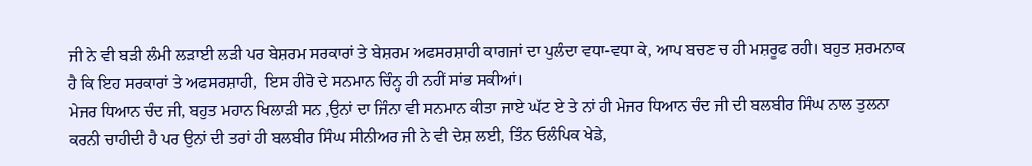ਜੀ ਨੇ ਵੀ ਬੜੀ ਲੰਮੀ ਲੜਾਈ ਲੜੀ ਪਰ ਬੇਸ਼ਰਮ ਸਰਕਾਰਾਂ ਤੇ ਬੇਸ਼ਰਮ ਅਫਸਰਸ਼ਾਹੀ ਕਾਗਜਾਂ ਦਾ ਪੁਲੰਦਾ ਵਧਾ-ਵਧਾ ਕੇ, ਆਪ ਬਚਣ ਚ ਹੀ ਮਸ਼ਰੂਫ ਰਹੀ। ਬਹੁਤ ਸ਼ਰਮਨਾਕ ਹੈ ਕਿ ਇਹ ਸਰਕਾਰਾਂ ਤੇ ਅਫਸਰਸ਼ਾਹੀ,  ਇਸ ਹੀਰੋ ਦੇ ਸਨਮਾਨ ਚਿੰਨ੍ਹ ਹੀ ਨਹੀਂ ਸਾਂਭ ਸਕੀਆਂ।
ਮੇਜਰ ਧਿਆਨ ਚੰਦ ਜੀ, ਬਹੁਤ ਮਹਾਨ ਖਿਲਾੜੀ ਸਨ ,ਉਨਾਂ ਦਾ ਜਿੰਨਾ ਵੀ ਸਨਮਾਨ ਕੀਤਾ ਜਾਏ ਘੱਟ ਏ ਤੇ ਨਾਂ ਹੀ ਮੇਜਰ ਧਿਆਨ ਚੰਦ ਜੀ ਦੀ ਬਲਬੀਰ ਸਿੰਘ ਨਾਲ ਤੁਲਨਾ ਕਰਨੀ ਚਾਹੀਦੀ ਹੈ ਪਰ ਉਨਾਂ ਦੀ ਤਰਾਂ ਹੀ ਬਲਬੀਰ ਸਿੰਘ ਸੀਨੀਅਰ ਜੀ ਨੇ ਵੀ ਦੇਸ਼ ਲਈ, ਤਿੰਨ ਓਲੰਪਿਕ ਖੇਡੇ,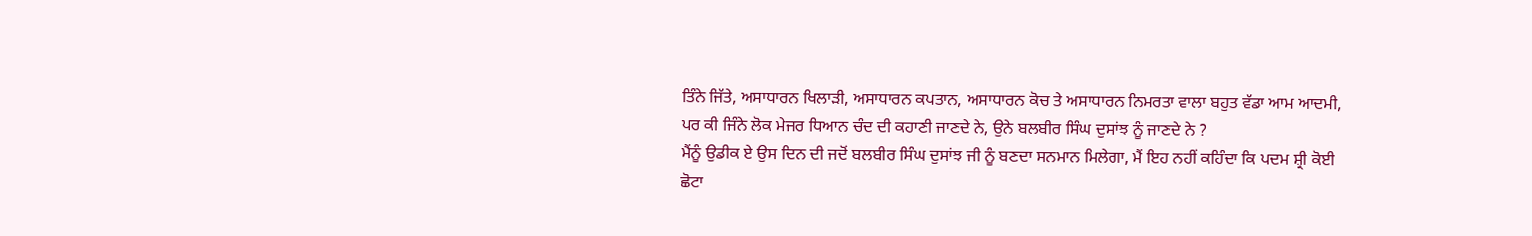ਤਿੰਨੇ ਜਿੱਤੇ, ਅਸਾਧਾਰਨ ਖਿਲਾੜੀ, ਅਸਾਧਾਰਨ ਕਪਤਾਨ, ਅਸਾਧਾਰਨ ਕੋਚ ਤੇ ਅਸਾਧਾਰਨ ਨਿਮਰਤਾ ਵਾਲਾ ਬਹੁਤ ਵੱਡਾ ਆਮ ਆਦਮੀ, ਪਰ ਕੀ ਜਿੰਨੇ ਲੋਕ ਮੇਜਰ ਧਿਆਨ ਚੰਦ ਦੀ ਕਹਾਣੀ ਜਾਣਦੇ ਨੇ, ਉਨੇ ਬਲਬੀਰ ਸਿੰਘ ਦੁਸਾਂਝ ਨੂੰ ਜਾਣਦੇ ਨੇ ?
ਮੈਂਨੂੰ ਉਡੀਕ ਏ ਉਸ ਦਿਨ ਦੀ ਜਦੋਂ ਬਲਬੀਰ ਸਿੰਘ ਦੁਸਾਂਝ ਜੀ ਨੂੰ ਬਣਦਾ ਸਨਮਾਨ ਮਿਲੇਗਾ, ਮੈਂ ਇਹ ਨਹੀਂ ਕਹਿੰਦਾ ਕਿ ਪਦਮ ਸ਼੍ਰੀ ਕੋਈ ਛੋਟਾ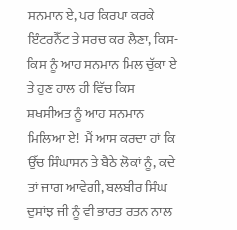ਸਨਮਾਨ ਏ, ਪਰ ਕਿਰਪਾ ਕਰਕੇ ਇੰਟਰਨੈੱਟ ਤੇ ਸਰਚ ਕਰ ਲੈਣਾ, ਕਿਸ-ਕਿਸ ਨੂੰ ਆਹ ਸਨਮਾਨ ਮਿਲ ਚੁੱਕਾ ਏ ਤੇ ਹੁਣ ਹਾਲ ਹੀ ਵਿੱਚ ਕਿਸ ਸ਼ਖਸੀਅਤ ਨੂੰ ਆਹ ਸਨਮਾਨ ਮਿਲਿਆ ਏ!  ਮੈਂ ਆਸ ਕਰਦਾ ਹਾਂ ਕਿ ਉੱਚ ਸਿੰਘਾਸਨ ਤੇ ਬੈਠੇ ਲੋਕਾਂ ਨੂੰ, ਕਦੇ ਤਾਂ ਜਾਗ ਆਵੇਗੀ, ਬਲਬੀਰ ਸਿੰਘ ਦੁਸਾਂਝ ਜੀ ਨੂੰ ਵੀ ਭਾਰਤ ਰਤਨ ਨਾਲ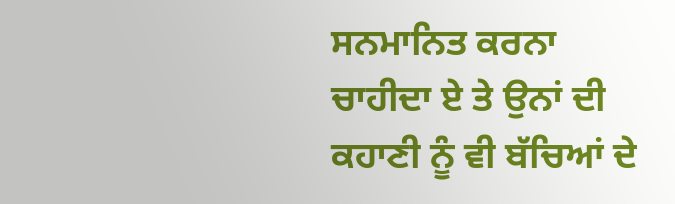ਸਨਮਾਨਿਤ ਕਰਨਾ ਚਾਹੀਦਾ ਏ ਤੇ ਉਨਾਂ ਦੀ ਕਹਾਣੀ ਨੂੰ ਵੀ ਬੱਚਿਆਂ ਦੇ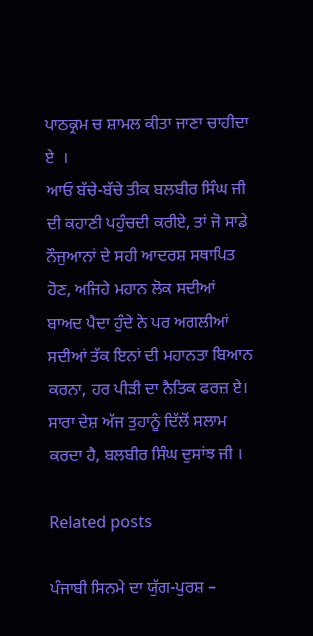ਪਾਠਕ੍ਰਮ ਚ ਸ਼ਾਮਲ ਕੀਤਾ ਜਾਣਾ ਚਾਹੀਦਾ ਏ  ।
ਆਓ ਬੱਚੇ-ਬੱਚੇ ਤੀਕ ਬਲਬੀਰ ਸਿੰਘ ਜੀ ਦੀ ਕਹਾਣੀ ਪਹੁੰਚਦੀ ਕਰੀਏ, ਤਾਂ ਜੋ ਸਾਡੇ ਨੌਜੁਆਨਾਂ ਦੇ ਸਹੀ ਆਦਰਸ਼ ਸਥਾਪਿਤ ਹੋਣ, ਅਜਿਹੇ ਮਹਾਨ ਲੋਕ ਸਦੀਆਂ ਬਾਅਦ ਪੈਦਾ ਹੁੰਦੇ ਨੇ ਪਰ ਅਗਲੀਆਂ ਸਦੀਆਂ ਤੱਕ ਇਨਾਂ ਦੀ ਮਹਾਨਤਾ ਬਿਆਨ ਕਰਨਾ, ਹਰ ਪੀੜੀ ਦਾ ਨੈਤਿਕ ਫਰਜ਼ ਏ। ਸਾਰਾ ਦੇਸ਼ ਅੱਜ ਤੁਹਾਨੂੰ ਦਿੱਲੋਂ ਸਲਾਮ ਕਰਦਾ ਹੈ, ਬਲਬੀਰ ਸਿੰਘ ਦੁਸਾਂਝ ਜੀ ।

Related posts

ਪੰਜਾਬੀ ਸਿਨਮੇ ਦਾ ਯੁੱਗ-ਪੁਰਸ਼ –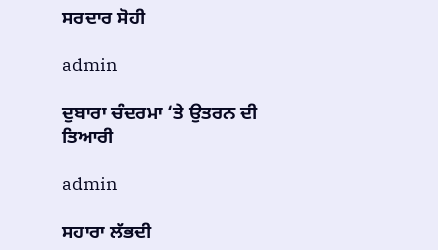ਸਰਦਾਰ ਸੋਹੀ

admin

ਦੁਬਾਰਾ ਚੰਦਰਮਾ ‘ਤੇ ਉਤਰਨ ਦੀ ਤਿਆਰੀ

admin

ਸਹਾਰਾ ਲੱਭਦੀ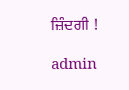ਜ਼ਿੰਦਗੀ !

admin